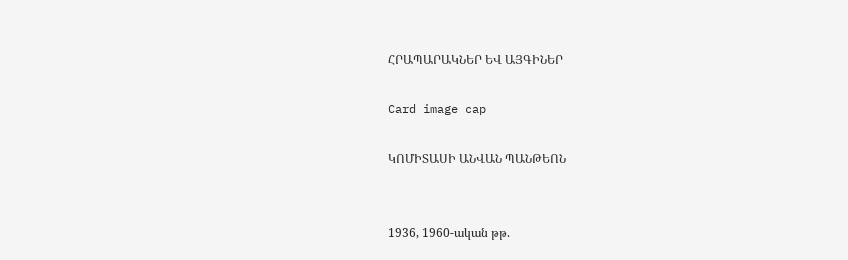ՀՐԱՊԱՐԱԿՆԵՐ ԵՎ ԱՅԳԻՆԵՐ

Card image cap

ԿՈՄԻՏԱՍԻ ԱՆՎԱՆ ՊԱՆԹԵՈՆ


1936, 1960-ական թթ.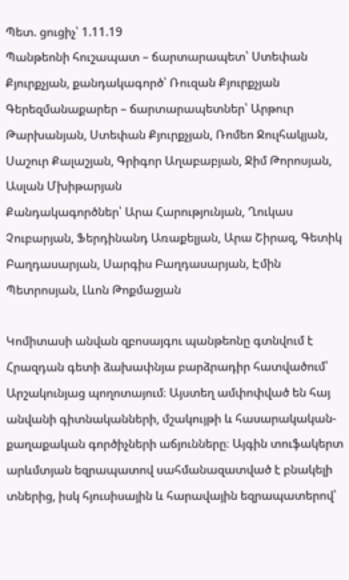Պետ. ցուցիչ՝ 1.11.19
Պանթեոնի հուշապատ – ճարտարապետ՝ Ստեփան Քյուրքչյան, քանդակագործ՝ Ռուզան Քյուրքչյան
Գերեզմանաքարեր – ճարտարապետներ՝ Արթուր Թարխանյան, Ստեփան Քյուրքչյան, Ռոմեո Ջուլհակյան, Սաշուր Քալաշյան, Գրիգոր Աղաբաբյան, Ջիմ Թորոսյան, Ասլան Մխիթարյան
Քանդակագործներ՝ Արա Հարությունյան, Ղուկաս Չուբարյան, Ֆերդինանդ Առաքելյան, Արա Շիրազ, Գետիկ Բաղդասարյան, Սարգիս Բաղդասարյան, Էմին Պետրոսյան, Լևոն Թոքմաջյան

Կոմիտասի անվան զբոսայգու պանթեոնը գտնվում է Հրազդան գետի ձախափնյա բարձրադիր հատվածում՝ Արշակունյաց պողոտայում։ Այստեղ ամփոփված են հայ անվանի գիտնականների, մշակույթի և հասարակական-քաղաքական գործիչների աճյունները։ Այգին տուֆակերտ արևմտյան եզրապատով սահմանազատված է բնակելի տներից, իսկ հյուսիսային և հարավային եզրապատերով՝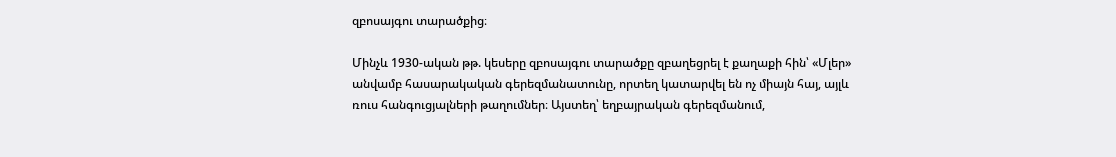զբոսայգու տարածքից։

Մինչև 1930-ական թթ. կեսերը զբոսայգու տարածքը զբաղեցրել է քաղաքի հին՝ «Մլեր» անվամբ հասարակական գերեզմանատունը, որտեղ կատարվել են ոչ միայն հայ, այլև ռուս հանգուցյալների թաղումներ։ Այստեղ՝ եղբայրական գերեզմանում,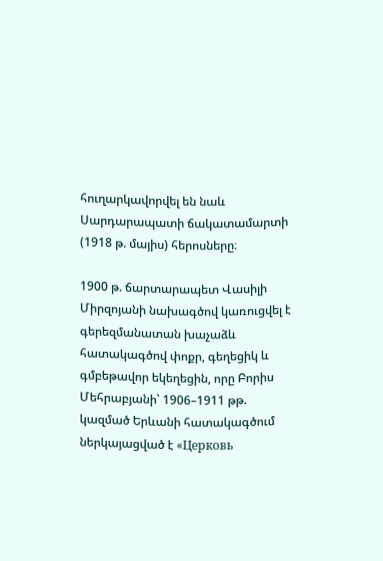հուղարկավորվել են նաև Սարդարապատի ճակատամարտի (1918 թ. մայիս) հերոսները։

1900 թ. ճարտարապետ Վասիլի Միրզոյանի նախագծով կառուցվել է գերեզմանատան խաչաձև հատակագծով փոքր, գեղեցիկ և գմբեթավոր եկեղեցին, որը Բորիս Մեհրաբյանի՝ 1906–1911 թթ. կազմած Երևանի հատակագծում ներկայացված է «Церковь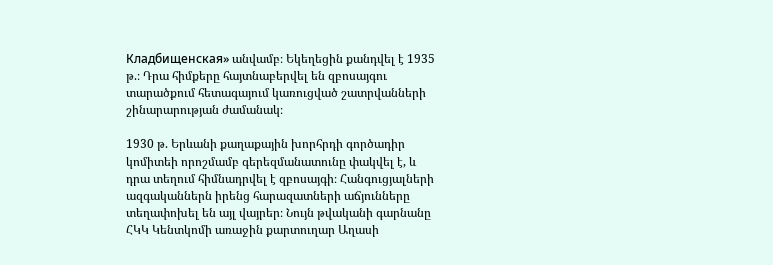Кладбищенская» անվամբ։ Եկեղեցին քանդվել է 1935 թ.։ Դրա հիմքերը հայտնաբերվել են զբոսայգու տարածքում հետագայում կառուցված շատրվանների շինարարության ժամանակ։

1930 թ. Երևանի քաղաքային խորհրդի գործադիր կոմիտեի որոշմամբ գերեզմանատունը փակվել է, և դրա տեղում հիմնադրվել է զբոսայգի։ Հանգուցյալների ազգականներն իրենց հարազատների աճյունները տեղափոխել են այլ վայրեր։ Նույն թվականի գարնանը ՀԿԿ Կենտկոմի առաջին քարտուղար Աղասի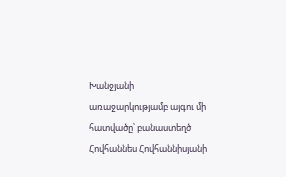Խանջյանի առաջարկությամբ այգու մի հատվածը՝ բանաստեղծ Հովհաննես Հովհաննիսյանի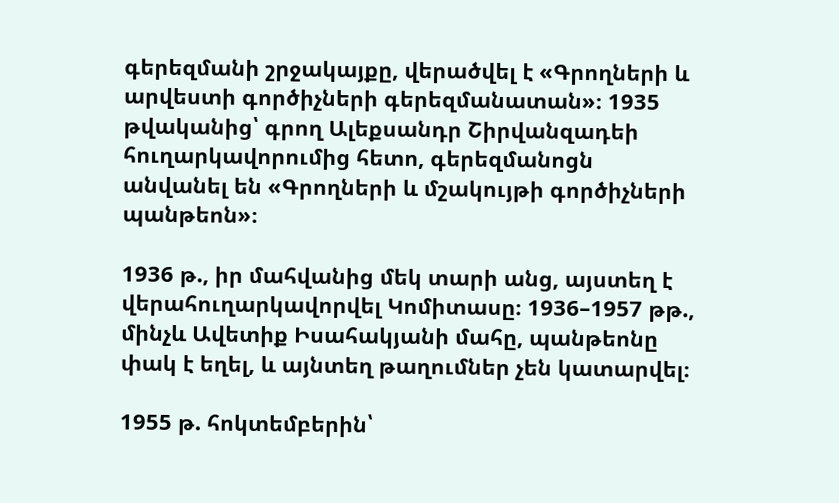գերեզմանի շրջակայքը, վերածվել է «Գրողների և արվեստի գործիչների գերեզմանատան»։ 1935 թվականից՝ գրող Ալեքսանդր Շիրվանզադեի հուղարկավորումից հետո, գերեզմանոցն անվանել են «Գրողների և մշակույթի գործիչների պանթեոն»։

1936 թ., իր մահվանից մեկ տարի անց, այստեղ է վերահուղարկավորվել Կոմիտասը։ 1936–1957 թթ., մինչև Ավետիք Իսահակյանի մահը, պանթեոնը փակ է եղել, և այնտեղ թաղումներ չեն կատարվել։

1955 թ. հոկտեմբերին՝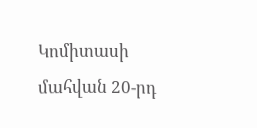Կոմիտասի մահվան 20-րդ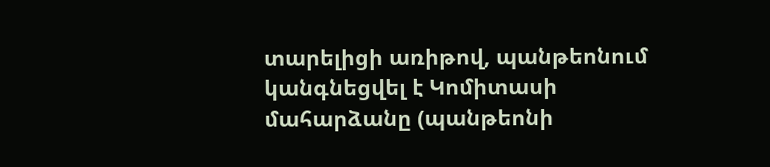տարելիցի առիթով, պանթեոնում կանգնեցվել է Կոմիտասի մահարձանը (պանթեոնի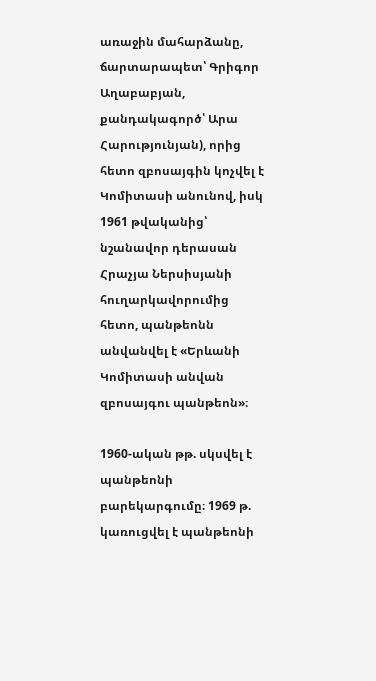առաջին մահարձանը, ճարտարապետ՝ Գրիգոր Աղաբաբյան, քանդակագործ՝ Արա Հարությունյան), որից հետո զբոսայգին կոչվել է Կոմիտասի անունով, իսկ 1961 թվականից՝ նշանավոր դերասան Հրաչյա Ներսիսյանի հուղարկավորումից հետո, պանթեոնն անվանվել է «Երևանի Կոմիտասի անվան զբոսայգու պանթեոն»։

1960-ական թթ. սկսվել է պանթեոնի բարեկարգումը։ 1969 թ. կառուցվել է պանթեոնի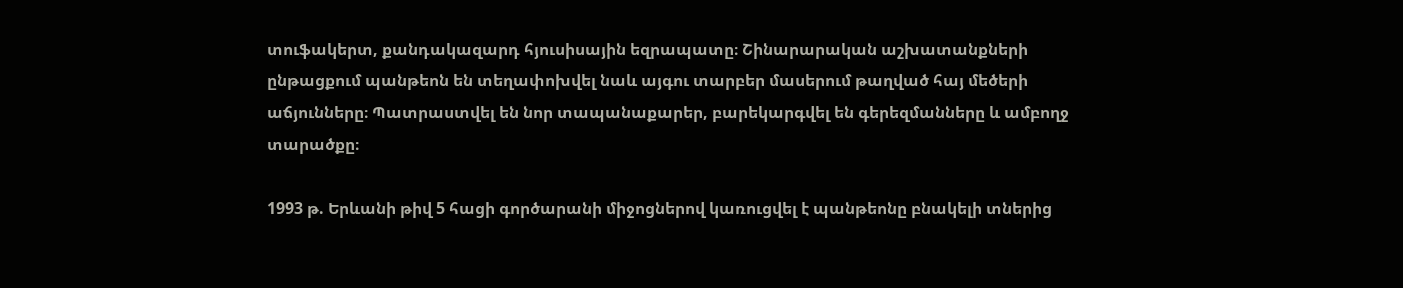տուֆակերտ, քանդակազարդ հյուսիսային եզրապատը։ Շինարարական աշխատանքների ընթացքում պանթեոն են տեղափոխվել նաև այգու տարբեր մասերում թաղված հայ մեծերի աճյունները։ Պատրաստվել են նոր տապանաքարեր, բարեկարգվել են գերեզմանները և ամբողջ տարածքը։

1993 թ. Երևանի թիվ 5 հացի գործարանի միջոցներով կառուցվել է պանթեոնը բնակելի տներից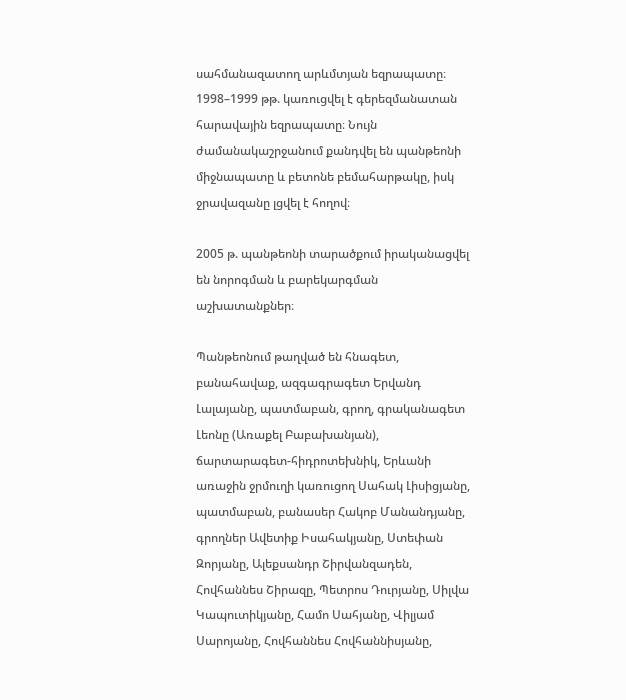սահմանազատող արևմտյան եզրապատը։ 1998–1999 թթ. կառուցվել է գերեզմանատան հարավային եզրապատը։ Նույն ժամանակաշրջանում քանդվել են պանթեոնի միջնապատը և բետոնե բեմահարթակը, իսկ ջրավազանը լցվել է հողով։

2005 թ. պանթեոնի տարածքում իրականացվել են նորոգման և բարեկարգման աշխատանքներ։

Պանթեոնում թաղված են հնագետ, բանահավաք, ազգագրագետ Երվանդ Լալայանը, պատմաբան, գրող, գրականագետ Լեոնը (Առաքել Բաբախանյան), ճարտարագետ-հիդրոտեխնիկ, Երևանի առաջին ջրմուղի կառուցող Սահակ Լիսիցյանը, պատմաբան, բանասեր Հակոբ Մանանդյանը, գրողներ Ավետիք Իսահակյանը, Ստեփան Զորյանը, Ալեքսանդր Շիրվանզադեն, Հովհաննես Շիրազը, Պետրոս Դուրյանը, Սիլվա Կապուտիկյանը, Համո Սահյանը, Վիլյամ Սարոյանը, Հովհաննես Հովհաննիսյանը,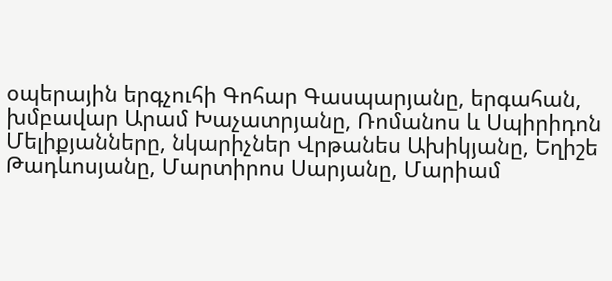օպերային երգչուհի Գոհար Գասպարյանը, երգահան, խմբավար Արամ Խաչատրյանը, Ռոմանոս և Սպիրիդոն Մելիքյանները, նկարիչներ Վրթանես Ախիկյանը, Եղիշե Թադևոսյանը, Մարտիրոս Սարյանը, Մարիամ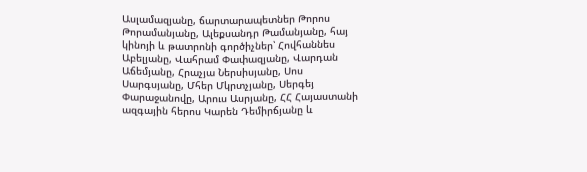Ասլամազյանը, ճարտարապետներ Թորոս Թորամանյանը, Ալեքսանդր Թամանյանը, հայ կինոյի և թատրոնի գործիչներ՝ Հովհաննես Աբելյանը, Վահրամ Փափազյանը, Վարդան Աճեմյանը, Հրաչյա Ներսիսյանը, Սոս Սարգսյանը, Մհեր Մկրտչյանը, Սերգեյ Փարաջանովը, Արուս Ասրյանը, ՀՀ Հայաստանի ազգային հերոս Կարեն Դեմիրճյանը և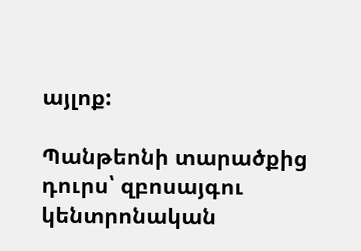այլոք:

Պանթեոնի տարածքից դուրս՝ զբոսայգու կենտրոնական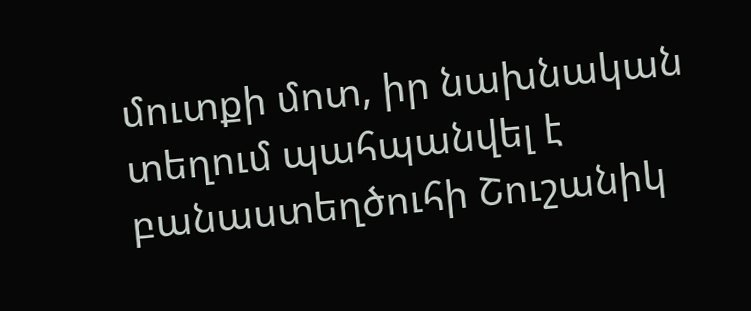մուտքի մոտ, իր նախնական տեղում պահպանվել է բանաստեղծուհի Շուշանիկ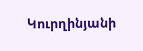Կուրղինյանի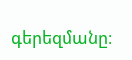գերեզմանը։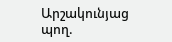Արշակունյաց պող.